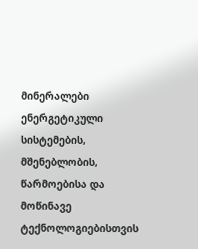მინერალები ენერგეტიკული სისტემების, მშენებლობის, წარმოებისა და მოწინავე ტექნოლოგიებისთვის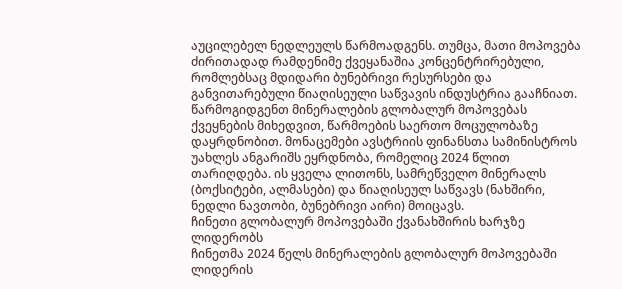აუცილებელ ნედლეულს წარმოადგენს. თუმცა, მათი მოპოვება ძირითადად რამდენიმე ქვეყანაშია კონცენტრირებული, რომლებსაც მდიდარი ბუნებრივი რესურსები და განვითარებული წიაღისეული საწვავის ინდუსტრია გააჩნიათ.
წარმოგიდგენთ მინერალების გლობალურ მოპოვებას ქვეყნების მიხედვით, წარმოების საერთო მოცულობაზე დაყრდნობით. მონაცემები ავსტრიის ფინანსთა სამინისტროს უახლეს ანგარიშს ეყრდნობა, რომელიც 2024 წლით თარიღდება. ის ყველა ლითონს, სამრეწველო მინერალს (ბოქსიტები, ალმასები) და წიაღისეულ საწვავს (ნახშირი, ნედლი ნავთობი, ბუნებრივი აირი) მოიცავს.
ჩინეთი გლობალურ მოპოვებაში ქვანახშირის ხარჯზე ლიდერობს
ჩინეთმა 2024 წელს მინერალების გლობალურ მოპოვებაში ლიდერის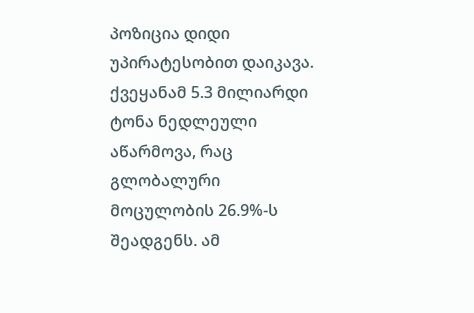პოზიცია დიდი უპირატესობით დაიკავა. ქვეყანამ 5.3 მილიარდი ტონა ნედლეული აწარმოვა, რაც გლობალური მოცულობის 26.9%-ს შეადგენს. ამ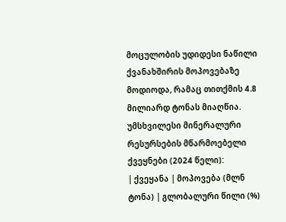მოცულობის უდიდესი ნაწილი ქვანახშირის მოპოვებაზე მოდიოდა, რამაც თითქმის 4.8 მილიარდ ტონას მიაღწია.
უმსხვილესი მინერალური რესურსების მწარმოებელი ქვეყნები (2024 წელი):
| ქვეყანა | მოპოვება (მლნ ტონა) | გლობალური წილი (%)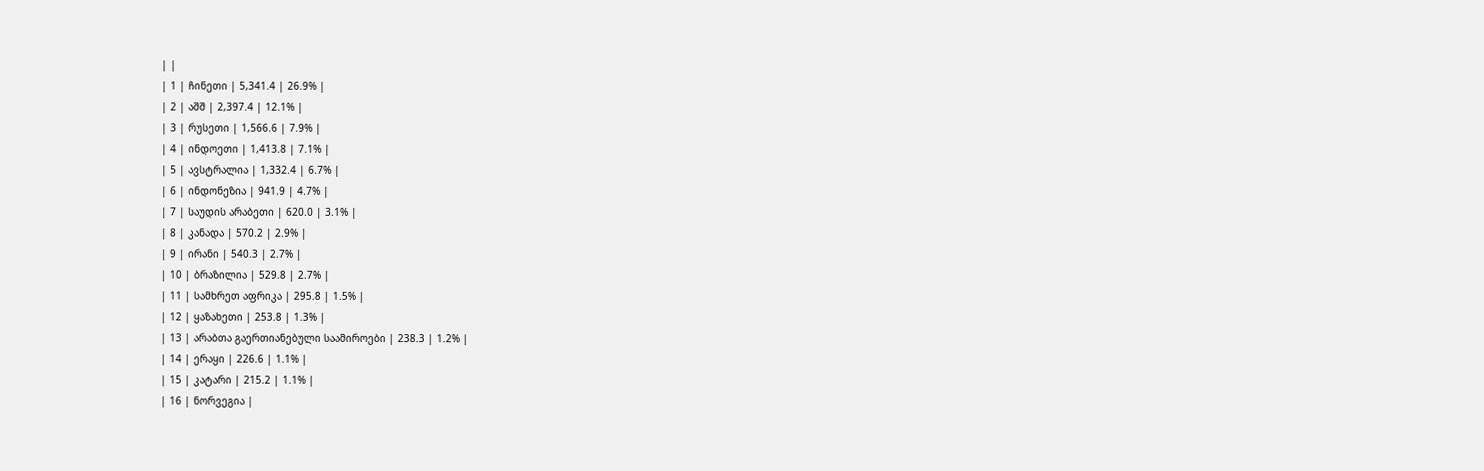| |
| 1 | ჩინეთი | 5,341.4 | 26.9% |
| 2 | აშშ | 2,397.4 | 12.1% |
| 3 | რუსეთი | 1,566.6 | 7.9% |
| 4 | ინდოეთი | 1,413.8 | 7.1% |
| 5 | ავსტრალია | 1,332.4 | 6.7% |
| 6 | ინდონეზია | 941.9 | 4.7% |
| 7 | საუდის არაბეთი | 620.0 | 3.1% |
| 8 | კანადა | 570.2 | 2.9% |
| 9 | ირანი | 540.3 | 2.7% |
| 10 | ბრაზილია | 529.8 | 2.7% |
| 11 | სამხრეთ აფრიკა | 295.8 | 1.5% |
| 12 | ყაზახეთი | 253.8 | 1.3% |
| 13 | არაბთა გაერთიანებული საამიროები | 238.3 | 1.2% |
| 14 | ერაყი | 226.6 | 1.1% |
| 15 | კატარი | 215.2 | 1.1% |
| 16 | ნორვეგია |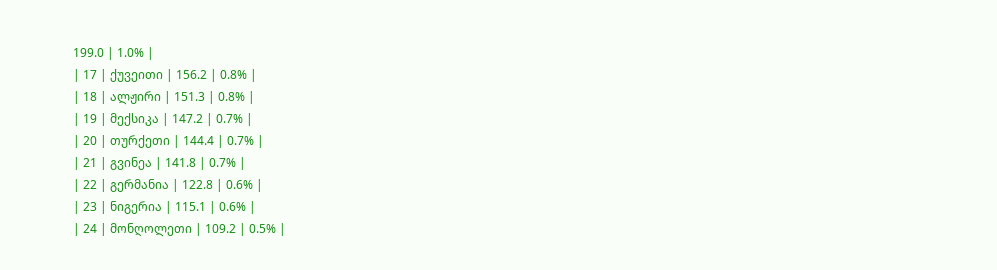199.0 | 1.0% |
| 17 | ქუვეითი | 156.2 | 0.8% |
| 18 | ალჟირი | 151.3 | 0.8% |
| 19 | მექსიკა | 147.2 | 0.7% |
| 20 | თურქეთი | 144.4 | 0.7% |
| 21 | გვინეა | 141.8 | 0.7% |
| 22 | გერმანია | 122.8 | 0.6% |
| 23 | ნიგერია | 115.1 | 0.6% |
| 24 | მონღოლეთი | 109.2 | 0.5% |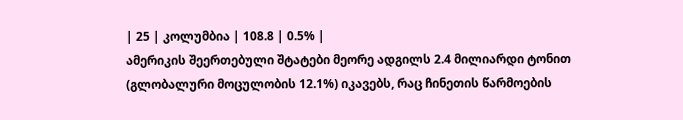| 25 | კოლუმბია | 108.8 | 0.5% |
ამერიკის შეერთებული შტატები მეორე ადგილს 2.4 მილიარდი ტონით (გლობალური მოცულობის 12.1%) იკავებს, რაც ჩინეთის წარმოების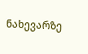ნახევარზე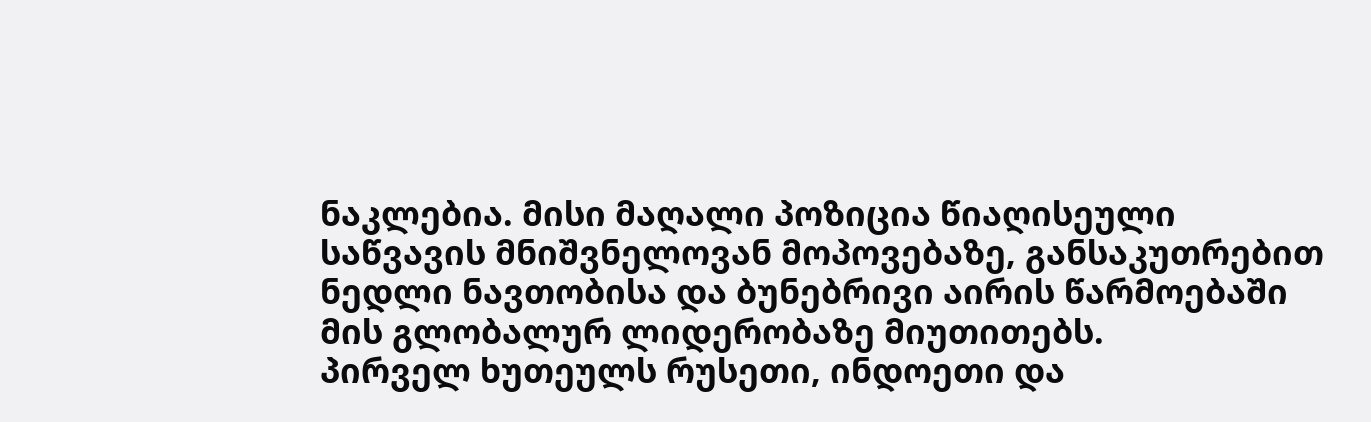ნაკლებია. მისი მაღალი პოზიცია წიაღისეული საწვავის მნიშვნელოვან მოპოვებაზე, განსაკუთრებით ნედლი ნავთობისა და ბუნებრივი აირის წარმოებაში მის გლობალურ ლიდერობაზე მიუთითებს.
პირველ ხუთეულს რუსეთი, ინდოეთი და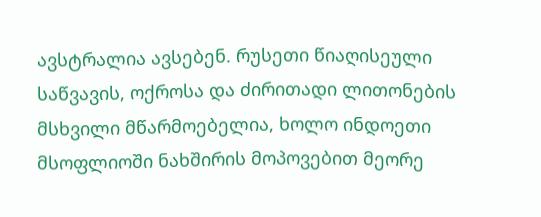ავსტრალია ავსებენ. რუსეთი წიაღისეული საწვავის, ოქროსა და ძირითადი ლითონების მსხვილი მწარმოებელია, ხოლო ინდოეთი მსოფლიოში ნახშირის მოპოვებით მეორე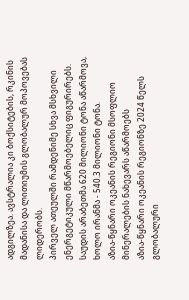ადგილზეა. ავსტრალია კი ბოქსიტების, რკინის მადანისა და ლითიუმის გლობალურ მოპოვებას ლიდერობს.
პირველ ათეულში რამდენიმე სხვა მსხვილი ენერგეტიკული მწარმოებელიც ფიგურირებს. საუდის არაბეთმა 620 მილიონი ტონა აწარმოვა, ხოლო ირანმა - 540.3 მილიონი ტონა.
აზია-წყნარი ოკეანის რეგიონი მსოფლიო მინერალების ნახევარს აწარმოებს
აზია-წყნარი ოკეანის რეგიონზე 2024 წელს გლობალური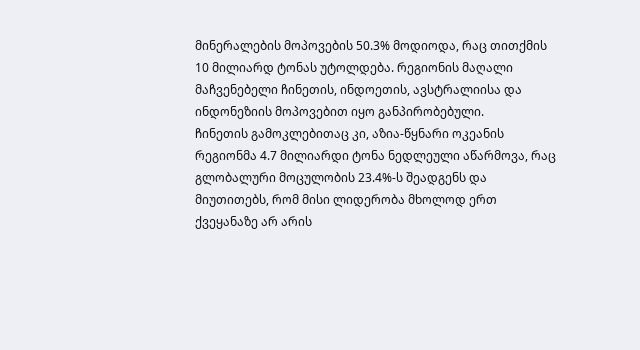მინერალების მოპოვების 50.3% მოდიოდა, რაც თითქმის 10 მილიარდ ტონას უტოლდება. რეგიონის მაღალი მაჩვენებელი ჩინეთის, ინდოეთის, ავსტრალიისა და ინდონეზიის მოპოვებით იყო განპირობებული.
ჩინეთის გამოკლებითაც კი, აზია-წყნარი ოკეანის რეგიონმა 4.7 მილიარდი ტონა ნედლეული აწარმოვა, რაც გლობალური მოცულობის 23.4%-ს შეადგენს და მიუთითებს, რომ მისი ლიდერობა მხოლოდ ერთ ქვეყანაზე არ არის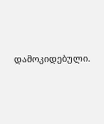დამოკიდებული.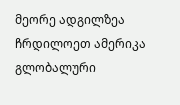მეორე ადგილზეა ჩრდილოეთ ამერიკა გლობალური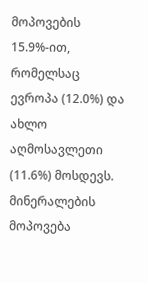მოპოვების 15.9%-ით, რომელსაც ევროპა (12.0%) და ახლო აღმოსავლეთი (11.6%) მოსდევს.
მინერალების მოპოვება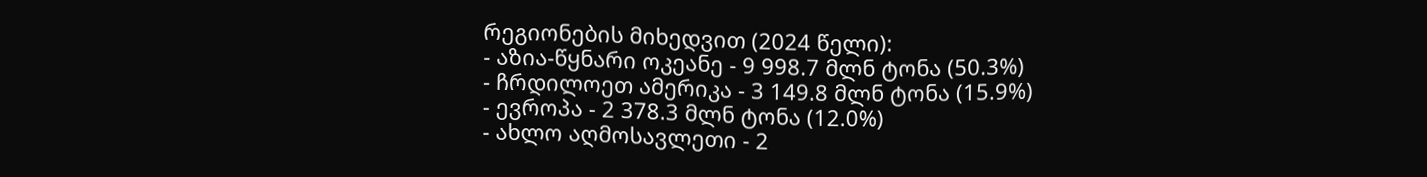რეგიონების მიხედვით (2024 წელი):
- აზია-წყნარი ოკეანე - 9 998.7 მლნ ტონა (50.3%)
- ჩრდილოეთ ამერიკა - 3 149.8 მლნ ტონა (15.9%)
- ევროპა - 2 378.3 მლნ ტონა (12.0%)
- ახლო აღმოსავლეთი - 2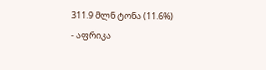311.9 მლნ ტონა (11.6%)
- აფრიკა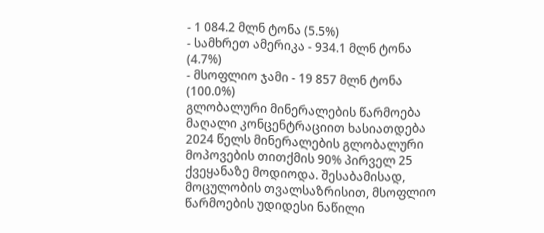- 1 084.2 მლნ ტონა (5.5%)
- სამხრეთ ამერიკა - 934.1 მლნ ტონა (4.7%)
- მსოფლიო ჯამი - 19 857 მლნ ტონა (100.0%)
გლობალური მინერალების წარმოება მაღალი კონცენტრაციით ხასიათდება
2024 წელს მინერალების გლობალური მოპოვების თითქმის 90% პირველ 25 ქვეყანაზე მოდიოდა. შესაბამისად, მოცულობის თვალსაზრისით, მსოფლიო წარმოების უდიდესი ნაწილი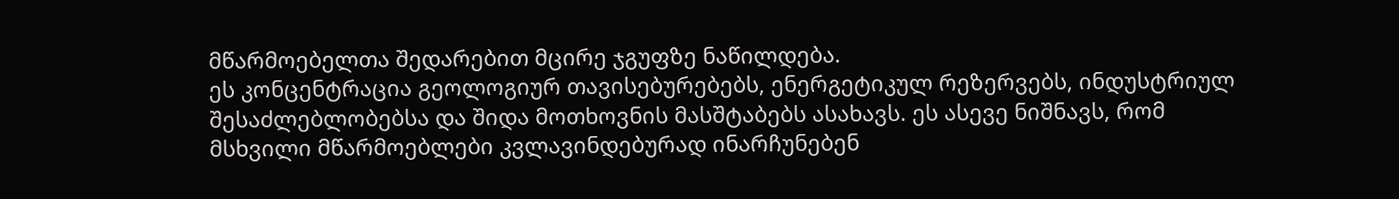მწარმოებელთა შედარებით მცირე ჯგუფზე ნაწილდება.
ეს კონცენტრაცია გეოლოგიურ თავისებურებებს, ენერგეტიკულ რეზერვებს, ინდუსტრიულ შესაძლებლობებსა და შიდა მოთხოვნის მასშტაბებს ასახავს. ეს ასევე ნიშნავს, რომ მსხვილი მწარმოებლები კვლავინდებურად ინარჩუნებენ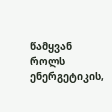წამყვან როლს ენერგეტიკის,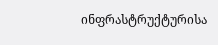ინფრასტრუქტურისა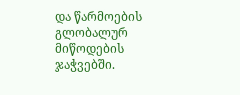და წარმოების გლობალურ მიწოდების ჯაჭვებში.